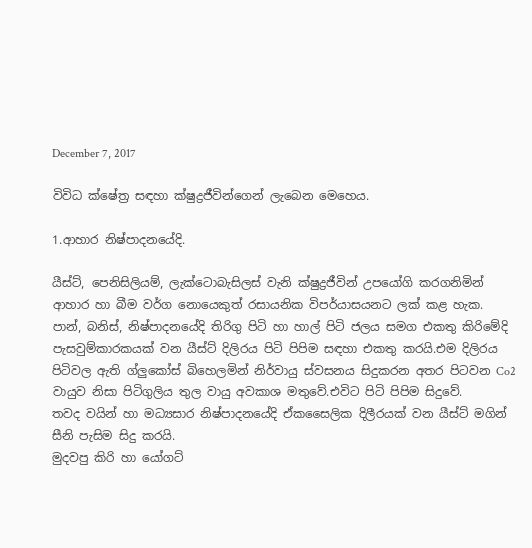December 7, 2017

විවිධ ක්ෂේත්‍ර‍ සඳහා ක්ෂුද්‍ර‍ජීවින්ගෙන් ලැබෙන මෙහෙය.

1.ආහාර නිෂ්පාදනයේදි.

යීස්ට්, පෙනිසිලියම්, ලැක්ටොබැසිලස් වැනි ක්ෂුද්‍ර‍ජීවින් උපයෝගි කරගනිමින් ආහාර හා බීම වර්ග නොයෙකුත් රසායනික විපර්යාසයනට ලක් කළ හැක.
පාන්, බනිස්, නිෂ්පාදනයේදි තිරිගු පිටි හා හාල් පිටි ජලය සමග එකතු කිරිමේදි පැසවුම්කාරකයක් වන යීස්ට් දිලිරය පිටි පිපිම සඳහා එකතු කරයි.එම දිලිරය පිටිවල ඇති ග්ලුකෝස් බිහෙලමින් නිර්වායු ස්වසනය සිදුකරන අතර පිටවන Co2  වායුව නිසා පිටිගුලිය තුල වායු අවකාශ මතුවේ.එවිට පිටි පිපිම සිදුවේ.
තවද වයින් හා මධ්‍යසාර නිෂ්පාදනයේදි ඒකසෛලික දිලීරයක් වන යීස්ට් මගින් සීනි පැසිම සිදු කරයි.
මුදවපු කිරි හා යෝගට්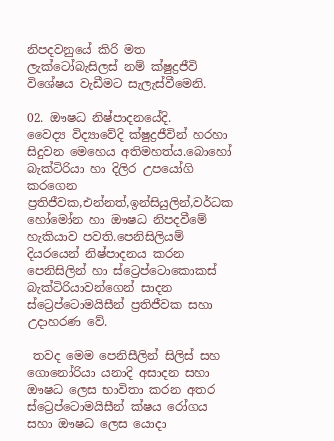නිපදවනුයේ කිරි මත ලැක්ටෝබැසිලස් නම් ක්ෂුද්‍ර‍ජීවි විශේෂය වැඩීමට සැලැස්වීමෙනි.

02. ඖෂධ නිෂ්පාදනයේදි.
වෛද්‍ය විද්‍යාවේදි ක්ෂුද්‍ර‍ජීවින් හරහා  සිදුවන මෙහෙය අතිමහත්ය.බොහෝ බැක්ටිරියා හා දිලිර උපයෝගි කරගෙන ප්‍ර‍තිජීවක,එන්නත්,ඉන්සියුලින්,වර්ධක හෝමෝන හා ඖෂධ නිපදවීමේ හැකියාව පවති.පෙනිසිලියම් දියරයෙන් නිෂ්පාදනය කරන පෙනිසිලින් හා ස්ට්‍රෙප්ටොකොකස් බැක්ටිරියාවන්ගෙන් සාදන ස්ට්‍රෙප්ටොමයිසීන් ප්‍ර‍තිජීවක සහා උදාහරණ වේ.

 තවද මෙම පෙනිසීලින් සිලිස් සහ ගොනෝරියා යනාදි අසාදන සහා ඖෂධ ලෙස භාවිතා කරන අතර ස්ට්‍රෙප්ටොමයිසීන් ක්ෂය රෝගය සහා ඖෂධ ලෙස යොදා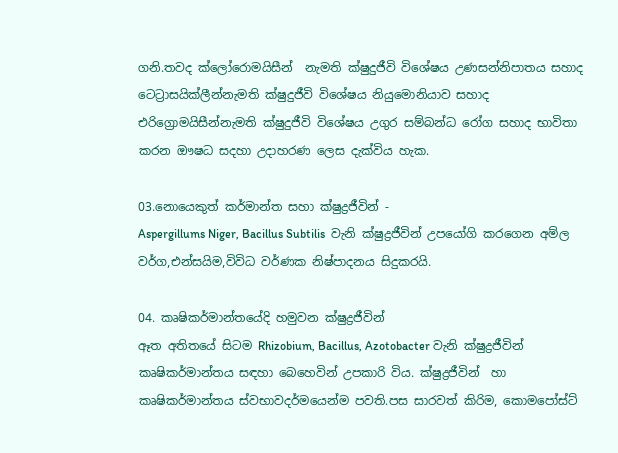ගනි.තවද ක්ලෝරොමයිසීන්  නැමති ක්ෂුදුජීවි විශේෂය උණසන්නිපාතය සහාද ටෙට්‍රාසයික්ලීන්නැමති ක්ෂුදුජීවි විශේෂය නියුමොනියාව සහාද එරිග්‍රොමයිසීන්නැමති ක්ෂුදුජීවි විශේෂය උගුර සම්බන්ධ රෝග සහාද භාවිතා කරන ඖෂධ සදහා උදාහරණ ලෙස දැක්විය හැක.

03.නොයෙකුත් කර්මාන්ත සහා ක්ෂුද්‍ර‍ජීවින් -
Aspergillums Niger, Bacillus Subtilis  වැනි ක්ෂුද්‍ර‍ජීවින් උපයෝගි කරගෙන අම්ල වර්ග,එන්සයිම,විවිධ වර්ණක නිෂ්පාදනය සිදුකරයි.

04. කෘෂිකර්මාන්තයේදි හමුවන ක්ෂුද්‍ර‍ජීවින්
ඈත අතිතයේ සිටම Rhizobium, Bacillus, Azotobacter වැනි ක්ෂුද්‍ර‍ජීවින් කෘෂිකර්මාන්තය සඳහා බෙහෙවින් උපකාරි විය. ක්ෂුද්‍ර‍ජීවින්  හා කෘෂිකර්මාන්තය ස්වභාවදර්මයෙන්ම පවති.පස සාරවත් කිරිම, කොමපෝස්ට්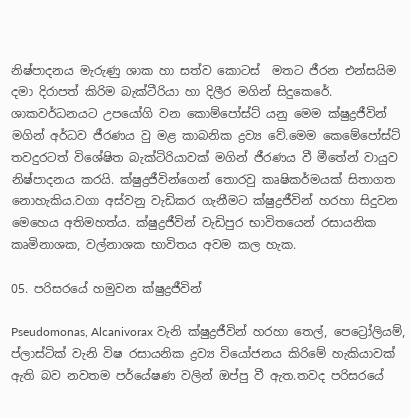නිෂ්පාදනය මැරුණු ශාක හා සත්ව කොටස්  මතට ජීරන එන්සයිම දමා දිරාපත් කිරිම බැක්ටීරියා හා දිලීර මගින් සිදුකෙරේ. ශාකවර්ධනයට උපයෝගි වන කොම්පෝස්ට් යනු මෙම ක්ෂුද්‍ර‍ජීවින් මගින් අර්ධව ජීරණය වු මළ කාබනික ද්‍ර‍ව්‍ය වේ.මෙම කෙමේපෝස්ට් තවදුරටත් විශේෂිත බැක්ටිරියාවක් මගින් ජීරණය වී මීතේන් වායුව නිෂ්පාදනය කරයි. ක්ෂුද්‍ර‍ජීවින්ගෙන් තොරවු කෘෂිකර්මයක් සිතාගත නොහැකිය.වගා අස්වනු වැඩිකර ගැනීමට ක්ෂුද්‍ර‍ජීවින් හරහා සිදුවන මෙහෙය අතිමහත්ය. ක්ෂුද්‍ර‍ජීවින් වැඩිපුර භාවිතයෙන් රසායනික කෘමිනාශක, වල්නාශක භාවිතය අවම කල හැක.

05. පරිසරයේ හමුවන ක්ෂුද්‍රජීවින්

Pseudomonas, Alcanivorax වැනි ක්ෂුද්‍ර‍ජීවින් හරහා තෙල්, පෙට්‍රෝලියම්, ප්ලාස්ටික් වැනි විෂ රසායනික ද්‍ර‍ව්‍ය වියෝජනය කිරිමේ හැකියාවක් ඇති බව නවතම පර්යේෂණ වලින් ඔප්පු වී ඇත.තවද පරිසරයේ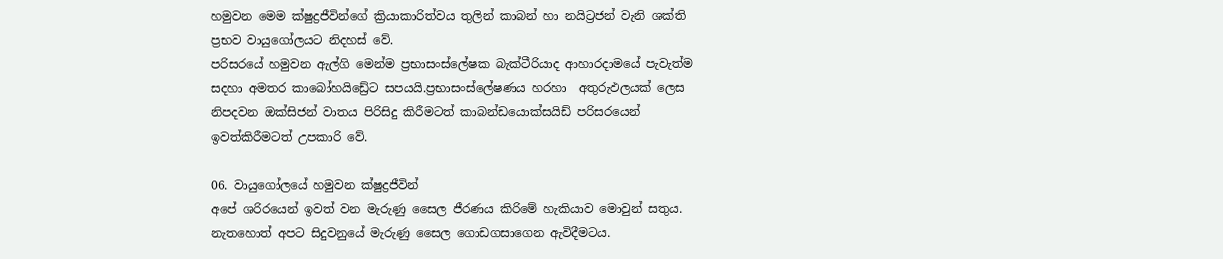හමුවන මෙම ක්ෂුද්‍ර‍ජීවින්ගේ ක්‍රියාකාරිත්වය තුලින් කාබන් හා නයිට්‍ර‍ජන් වැනි ශක්ති ප්‍ර‍භව වායුගෝලයට නිදහස් වේ.
පරිසරයේ හමුවන ඇල්ගි මෙන්ම ප්‍ර‍භාසංස්ලේෂක බැක්ටීරියාද ආහාරදාමයේ පැවැත්ම සදහා අමතර කාබෝහයි‍‍ඩ්‍රේට සපයයි.ප්‍ර‍භාසංස්ලේෂණය හරහා  අතුරුඵලයක් ලෙස නිපදවන ඔක්සිජන් වාතය පිරිසිදු කිරීමටත් කාබන්ඩයොක්සයිඩ් පරිසරයෙන් ඉවත්කිරීමටත් උපකාරි වේ.

06. වායුගෝලයේ හමුවන ක්ෂුද්‍ර‍ජීවින්
අපේ ශරිරයෙන් ඉවත් වන මැරුණු සෛල ජීරණය කිරිමේ හැකියාව මොවුන් සතුය. නැතහොත් අපට සිදුවනුයේ මැරුණු සෛල ගොඩගසාගෙන ඇවිදීමටය.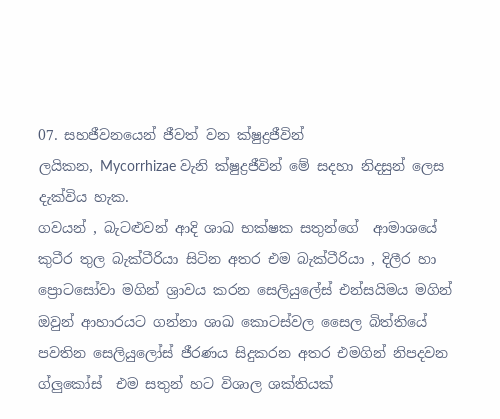07. සහජීවනයෙන් ජීවත් වන ක්ෂුද්‍ර‍ජීවින්
ලයිකන, Mycorrhizae වැනි ක්ෂුද්‍ර‍ජීවින් මේ සදහා නිදසුන් ලෙස දැක්විය හැක.
ගවයන් , බැටළුවන් ආදි ශාඛ භක්ෂක සතුන්ගේ  ආමාශයේ කුටීර තුල බැක්ටීරියා සිටින අතර එම බැක්ටීරියා , දිලීර හා ප්‍රොටසෝවා මගින් ශ්‍රාවය කරන සෙලියුලේස් එන්සයිමය මගින් ඔවුන් ආහාරයට ගන්නා ශාඛ කොටස්වල සෛල බිත්තියේ පවතින සෙලියුලෝස් ජීරණය සිදුකරන අතර එමගින් නිපදවන ග්ලුකෝස්  එම සතුන් හට විශාල ශක්තියක්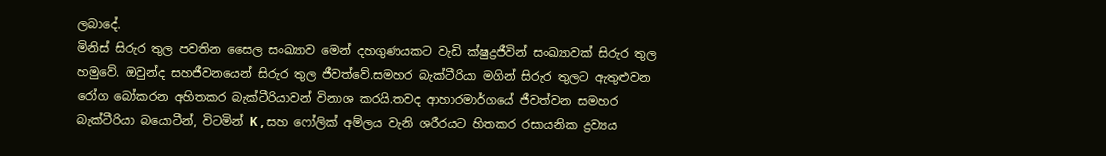ලබාදේ.
මිනිස් සිරුර තුල පවතින සෛල සංඛ්‍යාව මෙන් දහගුණයකට වැඩි ක්ෂුද්‍ර‍ජීවින් සංඛ්‍යාවක් සිරුර තුල හමුවේ. ඔවුන්ද සහජීවනයෙන් සිරුර තුල ජීවත්වේ.සමහර බැක්ටීරියා මගින් සිරුර තුලට ඇතුළුවන රෝග බෝකරන අහිතකර බැක්ටීරියාවන් විනාශ කරයි.තවද ආහාරමාර්ගයේ ජීවත්වන සමහර බැක්ටීරියා බයොටීන්, විටමින් K , සහ ‍‍ෆෝලික් අම්ලය වැනි ශරීරයට හිතකර රසායනික ද්‍ර‍ව්‍යය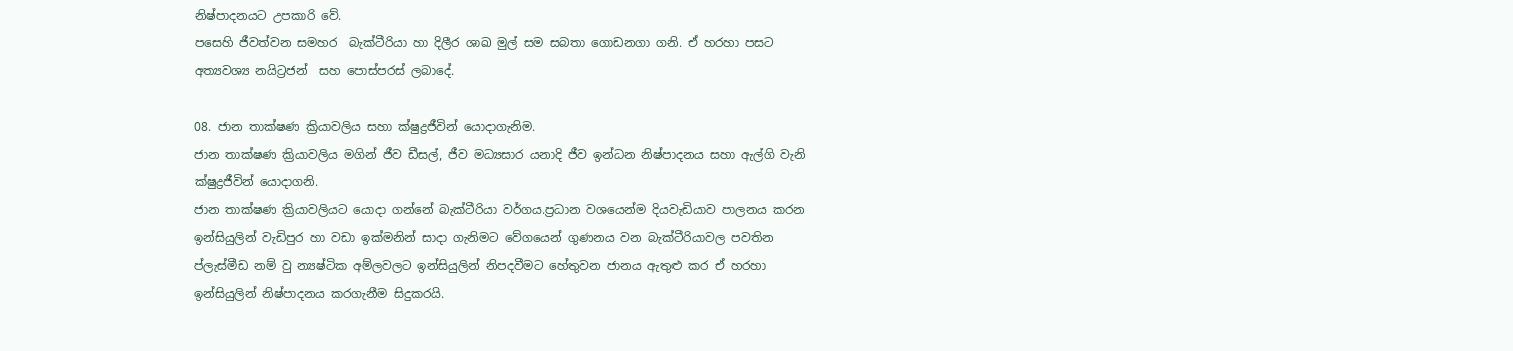නිෂ්පාදනයට උපකාරි වේ.
පසෙහි ජීවත්වන සමහර  බැක්ටීරියා හා දිලීර ශාඛ මුල් සම සබතා ගොඩනගා ගනි. ඒ හරහා පසට අත්‍යවශ්‍ය නයිට්‍ර‍ජන්  සහ පොස්පරස් ලබාදේ.

08. ජාන තාක්ෂණ ක්‍රියාවලිය සහා ක්ෂුද්‍ර‍ජීවින් යොදාගැනිම.
ජාන තාක්ෂණ ක්‍රියාවලිය මගින් ජීව ඩීසල්, ජීව මධ්‍යසාර යනාදි ජීව ඉන්ධන නිෂ්පාදනය සහා ඇල්ගි වැනි ක්ෂුද්‍ර‍ජීවින් යොදාගනි.
ජාන තාක්ෂණ ක්‍රියාවලියට යොදා ගන්නේ බැක්ටීරියා වර්ගය.ප්‍ර‍ධාන වශයෙන්ම දියවැඩියාව පාලනය කරන ඉන්සියුලින් වැඩිපුර හා වඩා ඉක්මනින් සාදා ගැනිමට වේගයෙන් ගුණනය වන බැක්ටීරියාවල පවතින ප්ලැස්මීඩ නම් වු න්‍යෂ්ටික අම්ලවලට ඉන්සියුලින් නිපදවීමට හේතුවන ජානය ඇතුළු කර ඒ හරහා ඉන්සියුලින් නිෂ්පාදනය කරගැනීම සිදුකරයි.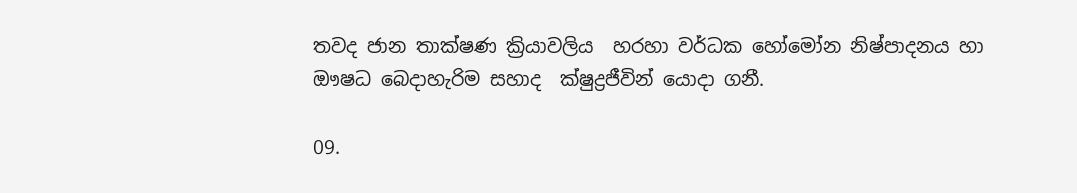තවද ජාන තාක්ෂණ ක්‍රියාවලිය  හරහා වර්ධක හෝමෝන නිෂ්පාදනය හා ඖෂධ බෙදාහැරිම සහාද  ක්ෂුද්‍ර‍ජීවින් යොදා ගනී.

09.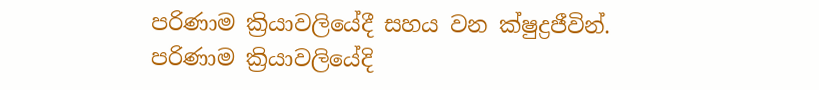පරිණාම ක්‍රියාවලියේදී සහය වන ක්ෂුද්‍ර‍ජීවින්.
පරිණාම ක්‍රියාවලියේදි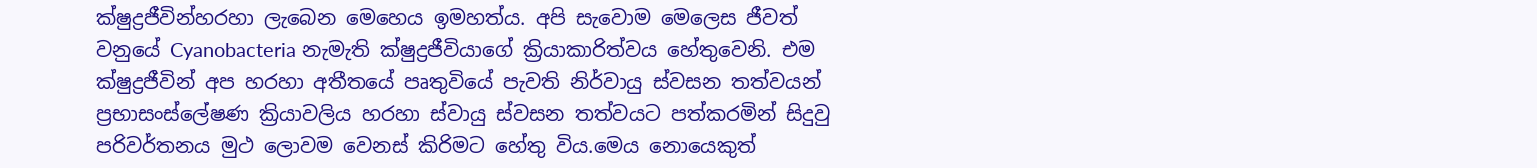ක්ෂුද්‍ර‍ජීවින්හරහා ලැබෙන මෙහෙය ඉමහත්ය. අපි සැවොම මෙලෙස ජීවත් වනුයේ Cyanobacteria නැමැති ක්ෂුද්‍ර‍ජීවියාගේ ක්‍රියාකාරිත්වය හේතුවෙනි. එම ක්ෂුද්‍ර‍ජීවින් අප හරහා අතීතයේ පෘතුවියේ පැවති නිර්වායු ස්වසන තත්වයන් ප්‍ර‍භාසංස්ලේෂණ ක්‍රියාවලිය හරහා ස්වායු ස්වසන තත්වයට පත්කරමින් සිදුවු පරිවර්තනය මුථ ලොවම වෙනස් කිරිමට හේතු විය.මෙය නොයෙකුත්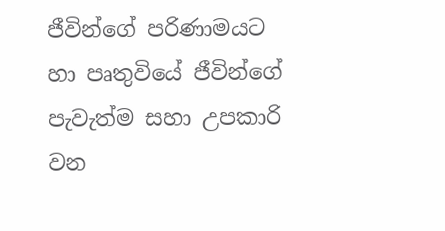ජීවින්ගේ පරිණාමයට හා පෘතුවියේ ජීවින්ගේ පැවැත්ම සහා උපකාරි වන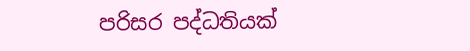පරිසර පද්ධතියක්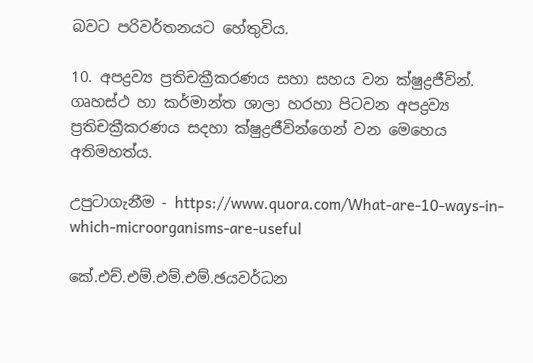බවට පරිවර්තනයට හේතුවිය.

10. අපද්‍ර‍ව්‍ය ප්‍ර‍තිචක්‍රීකරණය සහා සහය වන ක්ෂුද්‍ර‍ජීවින්.
ගෘහස්ථ හා කර්මාන්ත ශාලා හරහා පිටවන අපද්‍ර‍ව්‍ය ප්‍ර‍තිචක්‍රීකරණය සදහා ක්ෂුද්‍ර‍ජීවින්ගෙන් වන මෙහෙය අතිමහත්ය.

උපුටාගැනීම - https://www.quora.com/What-are-10-ways-in-which-microorganisms-are-useful

කේ.එච්.එම්.එම්.එම්.ඡයවර්ධන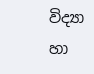විද්‍යා හා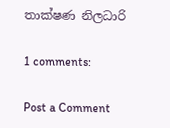තාක්ෂණ නිලධාරි

1 comments:

Post a Comment